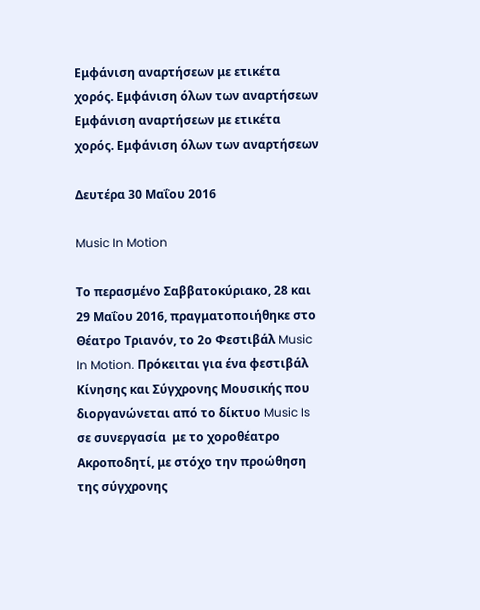Εμφάνιση αναρτήσεων με ετικέτα χορός. Εμφάνιση όλων των αναρτήσεων
Εμφάνιση αναρτήσεων με ετικέτα χορός. Εμφάνιση όλων των αναρτήσεων

Δευτέρα 30 Μαΐου 2016

Music In Motion

Το περασμένο Σαββατοκύριακο, 28 και 29 Μαΐου 2016, πραγματοποιήθηκε στο Θέατρο Τριανόν, το 2ο Φεστιβάλ Music In Motion. Πρόκειται για ένα φεστιβάλ Κίνησης και Σύγχρονης Μουσικής που διοργανώνεται από το δίκτυο Music Is σε συνεργασία  με το χοροθέατρο Ακροποδητί, με στόχο την προώθηση της σύγχρονης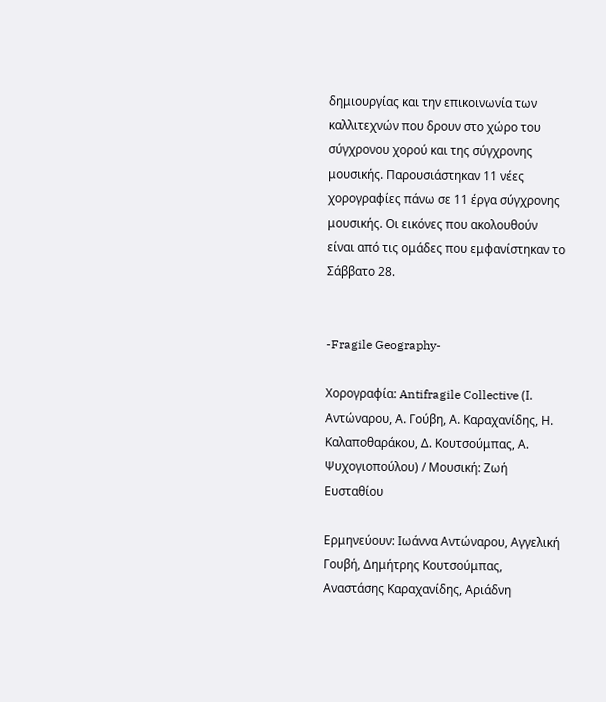δημιουργίας και την επικοινωνία των καλλιτεχνών που δρουν στο χώρο του σύγχρονου χορού και της σύγχρονης μουσικής. Παρουσιάστηκαν 11 νέες χορογραφίες πάνω σε 11 έργα σύγχρονης μουσικής. Οι εικόνες που ακολουθούν είναι από τις ομάδες που εμφανίστηκαν το Σάββατο 28.


-Fragile Geography-

Χορογραφία: Antifragile Collective (Ι. Αντώναρου, Α. Γούβη, Α. Καραχανίδης, Η. Καλαποθαράκου, Δ. Κουτσούμπας, Α. Ψυχογιοπούλου) / Μουσική: Ζωή  Ευσταθίου

Ερμηνεύουν: Ιωάννα Αντώναρου, Αγγελική Γουβή, Δημήτρης Κουτσούμπας, Αναστάσης Καραχανίδης, Αριάδνη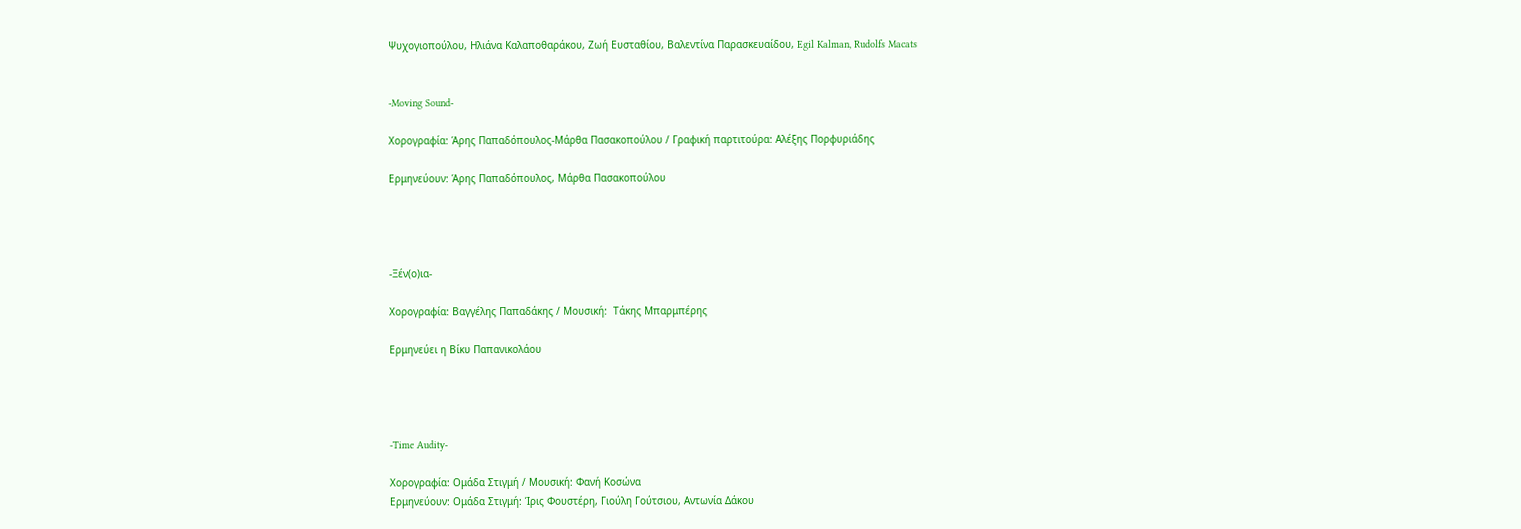Ψυχογιοπούλου, Ηλιάνα Καλαποθαράκου, Ζωή Ευσταθίου, Βαλεντίνα Παρασκευαίδου, Egil Kalman, Rudolfs Macats


-Moving Sound-

Χορογραφία: Άρης Παπαδόπουλος-Μάρθα Πασακοπούλου / Γραφική παρτιτούρα: Αλέξης Πορφυριάδης

Ερμηνεύουν: Άρης Παπαδόπουλος, Μάρθα Πασακοπούλου




-Ξέν(ο)ια-

Χορογραφία: Βαγγέλης Παπαδάκης / Μουσική:  Τάκης Μπαρμπέρης

Ερμηνεύει η Βίκυ Παπανικολάου




-Time Audity-

Χορογραφία: Ομάδα Στιγμή / Μουσική: Φανή Κοσώνα
Ερμηνεύουν: Ομάδα Στιγμή: Ίρις Φουστέρη, Γιούλη Γούτσιου, Αντωνία Δάκου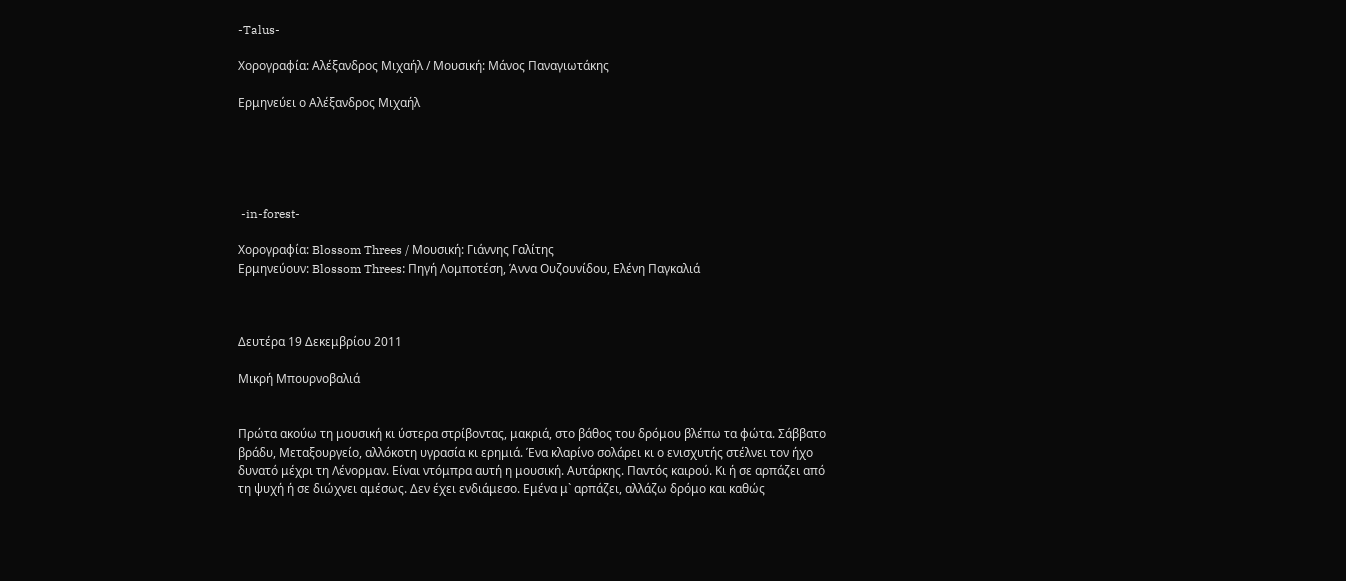-Talus-

Χορογραφία: Αλέξανδρος Μιχαήλ / Μουσική: Μάνος Παναγιωτάκης

Ερμηνεύει ο Αλέξανδρος Μιχαήλ





 -in-forest-

Χορογραφία: Blossom Threes / Μουσική: Γιάννης Γαλίτης
Ερμηνεύουν: Blossom Threes: Πηγή Λομποτέση, Άννα Ουζουνίδου, Ελένη Παγκαλιά



Δευτέρα 19 Δεκεμβρίου 2011

Μικρή Μπουρνοβαλιά


Πρώτα ακούω τη μουσική κι ύστερα στρίβοντας, μακριά, στο βάθος του δρόμου βλέπω τα φώτα. Σάββατο βράδυ, Μεταξουργείο, αλλόκοτη υγρασία κι ερημιά. Ένα κλαρίνο σολάρει κι ο ενισχυτής στέλνει τον ήχο δυνατό μέχρι τη Λένορμαν. Είναι ντόμπρα αυτή η μουσική. Αυτάρκης. Παντός καιρού. Κι ή σε αρπάζει από τη ψυχή ή σε διώχνει αμέσως. Δεν έχει ενδιάμεσο. Εμένα μ` αρπάζει, αλλάζω δρόμο και καθώς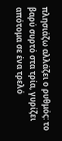πλησιάζω αλλάζει ο ρυθμός: το βαρύ συρτό στα τρία, γυρίζει απότομα σε ένα τρελό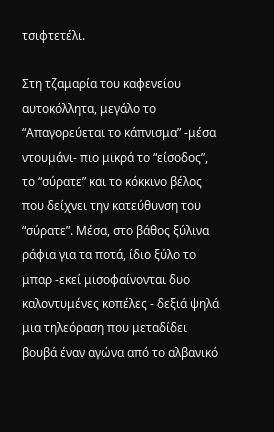τσιφτετέλι.

Στη τζαμαρία του καφενείου αυτοκόλλητα, μεγάλο το “Απαγορεύεται το κάπνισμα” -μέσα ντουμάνι- πιο μικρά το “είσοδος”, το “σύρατε” και το κόκκινο βέλος που δείχνει την κατεύθυνση του “σύρατε”. Μέσα, στο βάθος ξύλινα ράφια για τα ποτά, ίδιο ξύλο το μπαρ -εκεί μισοφαίνονται δυο καλοντυμένες κοπέλες - δεξιά ψηλά μια τηλεόραση που μεταδίδει βουβά έναν αγώνα από το αλβανικό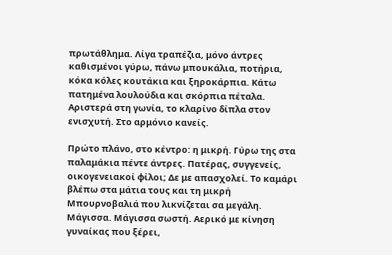πρωτάθλημα. Λίγα τραπέζια, μόνο άντρες καθισμένοι γύρω, πάνω μπουκάλια, ποτήρια, κόκα κόλες κουτάκια και ξηροκάρπια. Κάτω πατημένα λουλούδια και σκόρπια πέταλα. Αριστερά στη γωνία, το κλαρίνο δίπλα στον ενισχυτή. Στο αρμόνιο κανείς.

Πρώτο πλάνο, στο κέντρο: η μικρή. Γύρω της στα παλαμάκια πέντε άντρες. Πατέρας, συγγενείς, οικογενειακοί φίλοι; Δε με απασχολεί. Το καμάρι βλέπω στα μάτια τους και τη μικρή Μπουρνοβαλιά που λικνίζεται σα μεγάλη. Μάγισσα. Μάγισσα σωστή. Αερικό με κίνηση γυναίκας που ξέρει,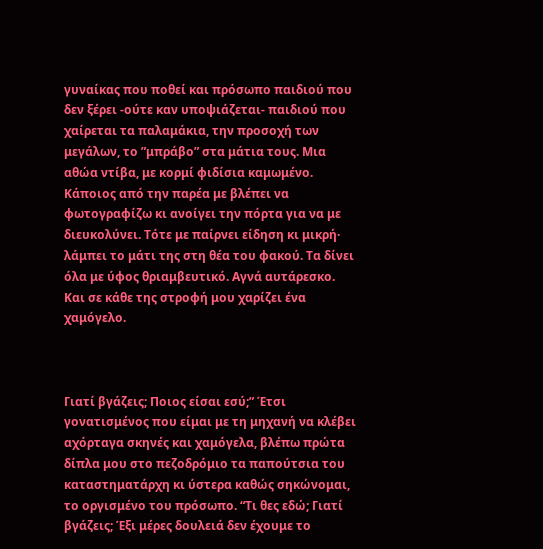γυναίκας που ποθεί και πρόσωπο παιδιού που δεν ξέρει -ούτε καν υποψιάζεται- παιδιού που χαίρεται τα παλαμάκια, την προσοχή των μεγάλων, το ”μπράβο” στα μάτια τους. Μια αθώα ντίβα, με κορμί φιδίσια καμωμένο. Κάποιος από την παρέα με βλέπει να φωτογραφίζω κι ανοίγει την πόρτα για να με διευκολύνει. Τότε με παίρνει είδηση κι μικρή· λάμπει το μάτι της στη θέα του φακού. Τα δίνει όλα με ύφος θριαμβευτικό. Αγνά αυτάρεσκο. Και σε κάθε της στροφή μου χαρίζει ένα χαμόγελο.



Γιατί βγάζεις; Ποιος είσαι εσύ;” Έτσι γονατισμένος που είμαι με τη μηχανή να κλέβει αχόρταγα σκηνές και χαμόγελα, βλέπω πρώτα δίπλα μου στο πεζοδρόμιο τα παπούτσια του καταστηματάρχη κι ύστερα καθώς σηκώνομαι, το οργισμένο του πρόσωπο. “Τι θες εδώ; Γιατί βγάζεις; Έξι μέρες δουλειά δεν έχουμε το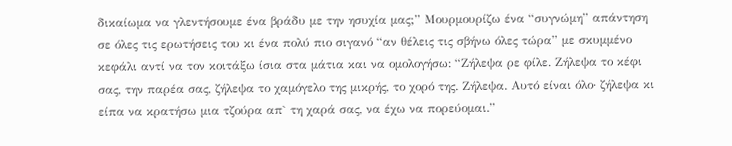δικαίωμα να γλεντήσουμε ένα βράδυ με την ησυχία μας;” Μουρμουρίζω ένα “συγνώμη” απάντηση σε όλες τις ερωτήσεις του κι ένα πολύ πιο σιγανό “αν θέλεις τις σβήνω όλες τώρα” με σκυμμένο κεφάλι αντί να τον κοιτάξω ίσια στα μάτια και να ομολογήσω: “Ζήλεψα ρε φίλε. Ζήλεψα το κέφι σας, την παρέα σας, ζήλεψα το χαμόγελο της μικρής, το χορό της. Ζήλεψα. Αυτό είναι όλο· ζήλεψα κι είπα να κρατήσω μια τζούρα απ` τη χαρά σας, να έχω να πορεύομαι.”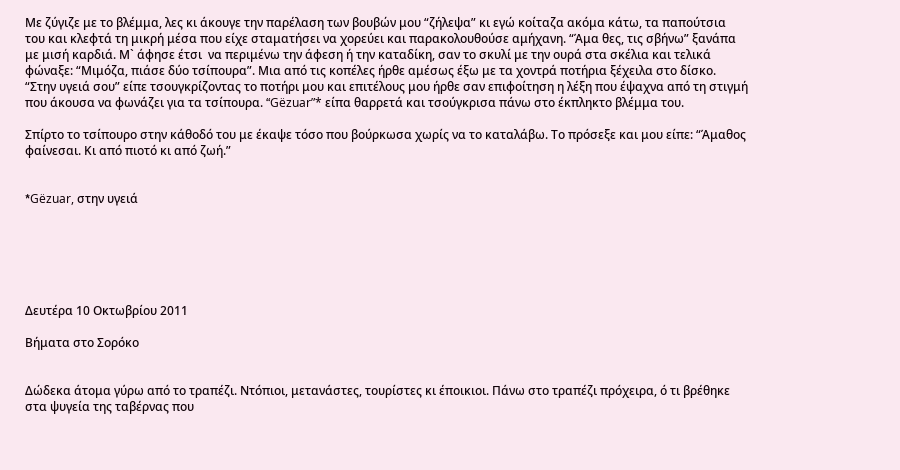Με ζύγιζε με το βλέμμα, λες κι άκουγε την παρέλαση των βουβών μου “ζήλεψα” κι εγώ κοίταζα ακόμα κάτω, τα παπούτσια του και κλεφτά τη μικρή μέσα που είχε σταματήσει να χορεύει και παρακολουθούσε αμήχανη. “Άμα θες, τις σβήνω” ξανάπα με μισή καρδιά. Μ` άφησε έτσι  να περιμένω την άφεση ή την καταδίκη, σαν το σκυλί με την ουρά στα σκέλια και τελικά φώναξε: “Μιμόζα, πιάσε δύο τσίπουρα”. Μια από τις κοπέλες ήρθε αμέσως έξω με τα χοντρά ποτήρια ξέχειλα στο δίσκο. “Στην υγειά σου” είπε τσουγκρίζοντας το ποτήρι μου και επιτέλους μου ήρθε σαν επιφοίτηση η λέξη που έψαχνα από τη στιγμή που άκουσα να φωνάζει για τα τσίπουρα. “Gëzuar”* είπα θαρρετά και τσούγκρισα πάνω στο έκπληκτο βλέμμα του.

Σπίρτο το τσίπουρο στην κάθοδό του με έκαψε τόσο που βούρκωσα χωρίς να το καταλάβω. Το πρόσεξε και μου είπε: “Άμαθος φαίνεσαι. Κι από πιοτό κι από ζωή.”


*Gëzuar, στην υγειά






Δευτέρα 10 Οκτωβρίου 2011

Βήματα στο Σορόκο


Δώδεκα άτομα γύρω από το τραπέζι. Ντόπιοι, μετανάστες, τουρίστες κι έποικιοι. Πάνω στο τραπέζι πρόχειρα, ό τι βρέθηκε στα ψυγεία της ταβέρνας που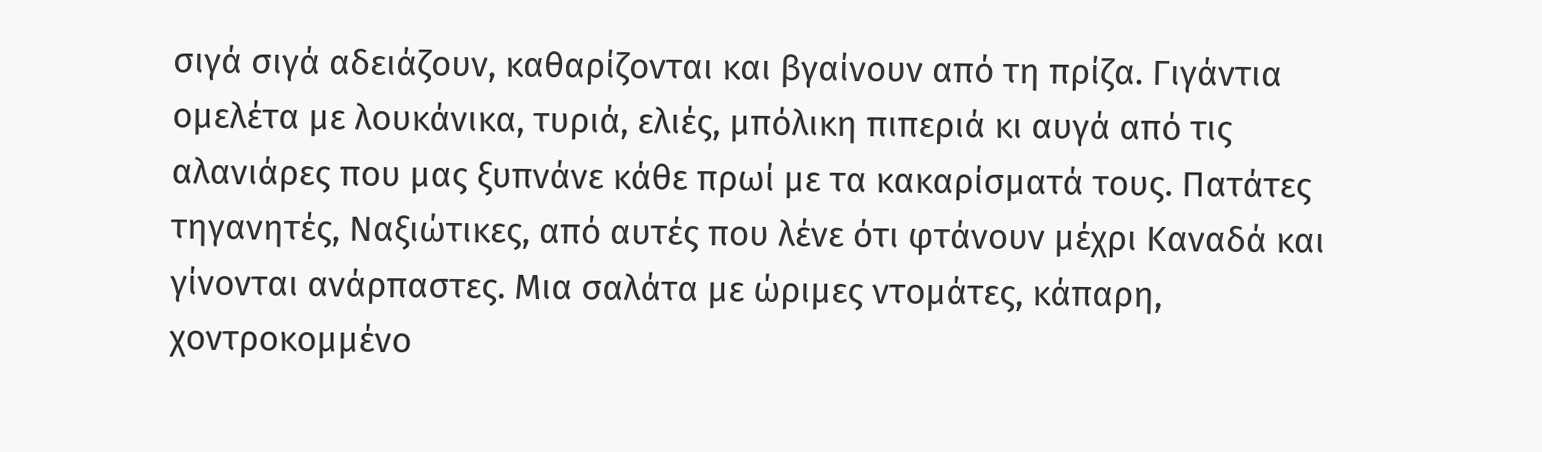σιγά σιγά αδειάζουν, καθαρίζονται και βγαίνουν από τη πρίζα. Γιγάντια ομελέτα με λουκάνικα, τυριά, ελιές, μπόλικη πιπεριά κι αυγά από τις αλανιάρες που μας ξυπνάνε κάθε πρωί με τα κακαρίσματά τους. Πατάτες τηγανητές, Ναξιώτικες, από αυτές που λένε ότι φτάνουν μέχρι Καναδά και γίνονται ανάρπαστες. Μια σαλάτα με ώριμες ντομάτες, κάπαρη, χοντροκομμένο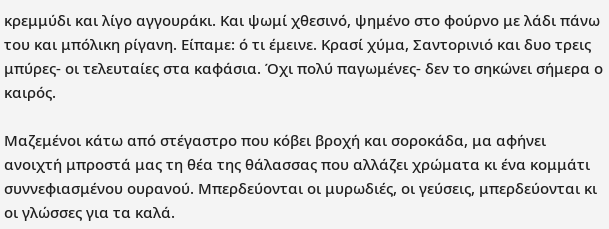κρεμμύδι και λίγο αγγουράκι. Και ψωμί χθεσινό, ψημένο στο φούρνο με λάδι πάνω του και μπόλικη ρίγανη. Είπαμε: ό τι έμεινε. Κρασί χύμα, Σαντορινιό και δυο τρεις μπύρες- οι τελευταίες στα καφάσια. Όχι πολύ παγωμένες- δεν το σηκώνει σήμερα ο καιρός.

Μαζεμένοι κάτω από στέγαστρο που κόβει βροχή και σοροκάδα, μα αφήνει ανοιχτή μπροστά μας τη θέα της θάλασσας που αλλάζει χρώματα κι ένα κομμάτι συννεφιασμένου ουρανού. Μπερδεύονται οι μυρωδιές, οι γεύσεις, μπερδεύονται κι οι γλώσσες για τα καλά.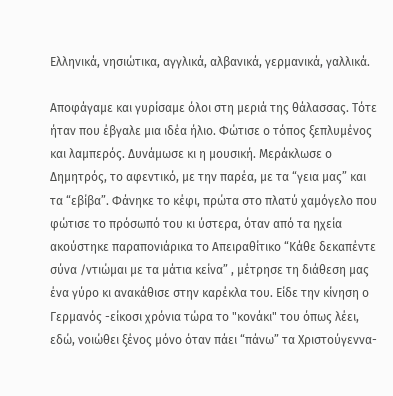Ελληνικά, νησιώτικα, αγγλικά, αλβανικά, γερμανικά, γαλλικά.

Αποφάγαμε και γυρίσαμε όλοι στη μεριά της θάλασσας. Τότε ήταν που έβγαλε μια ιδέα ήλιο. Φώτισε ο τόπος ξεπλυμένος και λαμπερός. Δυνάμωσε κι η μουσική. Μεράκλωσε ο Δημητρός, το αφεντικό, με την παρέα, με τα “γεια μας” και τα “εβίβα”. Φάνηκε το κέφι, πρώτα στο πλατύ χαμόγελο που φώτισε το πρόσωπό του κι ύστερα, όταν από τα ηχεία ακούστηκε παραπονιάρικα το Απειραθίτικο “Κάθε δεκαπέντε σύνα /ντιώμαι με τα μάτια κείνα” , μέτρησε τη διάθεση μας ένα γύρο κι ανακάθισε στην καρέκλα του. Είδε την κίνηση ο Γερμανός -είκοσι χρόνια τώρα το "κονάκι" του όπως λέει,  εδώ, νοιώθει ξένος μόνο όταν πάει “πάνω” τα Χριστούγεννα-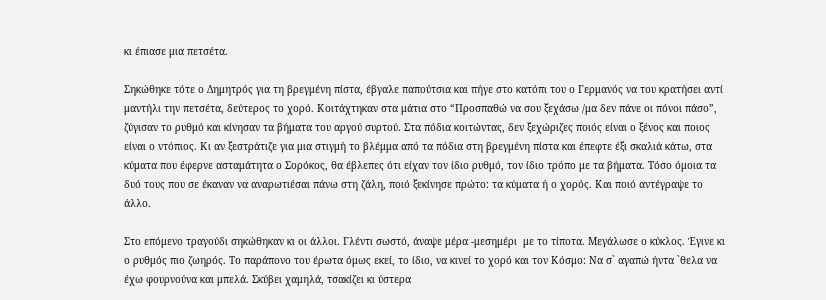κι έπιασε μια πετσέτα.

Σηκώθηκε τότε ο Δημητρός για τη βρεγμένη πίστα, έβγαλε παπούτσια και πήγε στο κατόπι του ο Γερμανός να του κρατήσει αντί μαντήλι την πετσέτα, δεύτερος το χορό. Κοιτάχτηκαν στα μάτια στο “Προσπαθώ να σου ξεχάσω /μα δεν πάνε οι πόνοι πάσο”, ζύγισαν το ρυθμό και κίνησαν τα βήματα του αργού συρτού. Στα πόδια κοιτώντας, δεν ξεχώριζες ποιός είναι ο ξένος και ποιος είναι ο ντόπιος. Κι αν ξεστράτιζε για μια στιγμή το βλέμμα από τα πόδια στη βρεγμένη πίστα και έπεφτε έξι σκαλιά κάτω, στα κύματα που έφερνε ασταμάτητα ο Σορόκος, θα έβλεπες ότι είχαν τον ίδιο ρυθμό, τον ίδιο τρόπο με τα βήματα. Τόσο όμοια τα δυό τους που σε έκαναν να αναρωτιέσαι πάνω στη ζάλη, ποιό ξεκίνησε πρώτο: τα κύματα ή ο χορός. Και ποιό αντέγραψε το άλλο.

Στο επόμενο τραγούδι σηκώθηκαν κι οι άλλοι. Γλέντι σωστό, άναψε μέρα -μεσημέρι  με το τίποτα. Μεγάλωσε ο κύκλος. Έγινε κι ο ρυθμός πιο ζωηρός. Το παράπονο του έρωτα όμως εκεί, το ίδιο, να κινεί το χορό και τον Κόσμο: Να σ` αγαπώ ήντα `θελα να έχω φουρνούνα και μπελά. Σκύβει χαμηλά, τσακίζει κι ύστερα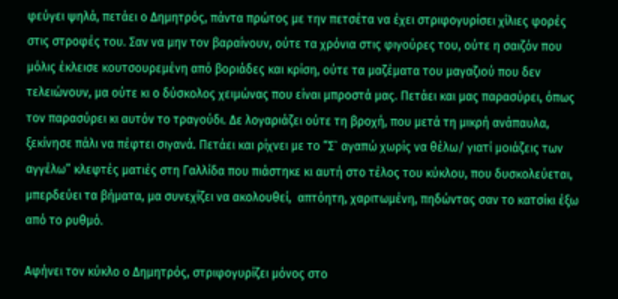φεύγει ψηλά, πετάει ο Δημητρός, πάντα πρώτος με την πετσέτα να έχει στριφογυρίσει χίλιες φορές στις στροφές του. Σαν να μην τον βαραίνουν, ούτε τα χρόνια στις φιγούρες του, ούτε η σαιζόν που μόλις έκλεισε κουτσουρεμένη από βοριάδες και κρίση, ούτε τα μαζέματα του μαγαζιού που δεν τελειώνουν, μα ούτε κι ο δύσκολος χειμώνας που είναι μπροστά μας. Πετάει και μας παρασύρει, όπως τον παρασύρει κι αυτόν το τραγούδι. Δε λογαριάζει ούτε τη βροχή, που μετά τη μικρή ανάπαυλα, ξεκίνησε πάλι να πέφτει σιγανά. Πετάει και ρίχνει με το “Σ` αγαπώ χωρίς να θέλω/ γιατί μοιάζεις των αγγέλω” κλεφτές ματιές στη Γαλλίδα που πιάστηκε κι αυτή στο τέλος του κύκλου, που δυσκολεύεται, μπερδεύει τα βήματα, μα συνεχίζει να ακολουθεί,  απτόητη, χαριτωμένη, πηδώντας σαν το κατσίκι έξω από το ρυθμό.

Αφήνει τον κύκλο ο Δημητρός, στριφογυρίζει μόνος στο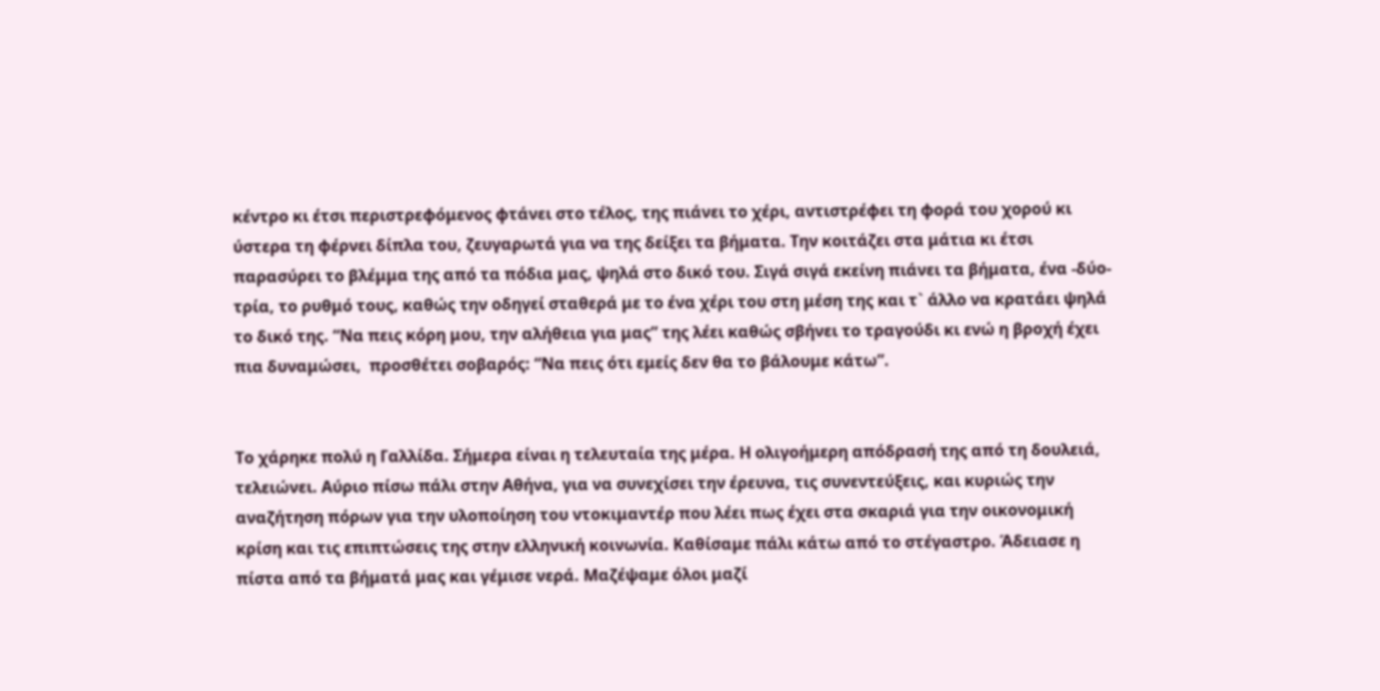κέντρο κι έτσι περιστρεφόμενος φτάνει στο τέλος, της πιάνει το χέρι, αντιστρέφει τη φορά του χορού κι ύστερα τη φέρνει δίπλα του, ζευγαρωτά για να της δείξει τα βήματα. Την κοιτάζει στα μάτια κι έτσι παρασύρει το βλέμμα της από τα πόδια μας, ψηλά στο δικό του. Σιγά σιγά εκείνη πιάνει τα βήματα, ένα -δύο- τρία, το ρυθμό τους, καθώς την οδηγεί σταθερά με το ένα χέρι του στη μέση της και τ` άλλο να κρατάει ψηλά το δικό της. “Να πεις κόρη μου, την αλήθεια για μας” της λέει καθώς σβήνει το τραγούδι κι ενώ η βροχή έχει πια δυναμώσει,  προσθέτει σοβαρός: “Να πεις ότι εμείς δεν θα το βάλουμε κάτω”.


Το χάρηκε πολύ η Γαλλίδα. Σήμερα είναι η τελευταία της μέρα. Η ολιγοήμερη απόδρασή της από τη δουλειά, τελειώνει. Αύριο πίσω πάλι στην Αθήνα, για να συνεχίσει την έρευνα, τις συνεντεύξεις, και κυριώς την αναζήτηση πόρων για την υλοποίηση του ντοκιμαντέρ που λέει πως έχει στα σκαριά για την οικονομική κρίση και τις επιπτώσεις της στην ελληνική κοινωνία. Καθίσαμε πάλι κάτω από το στέγαστρο. Άδειασε η πίστα από τα βήματά μας και γέμισε νερά. Μαζέψαμε όλοι μαζί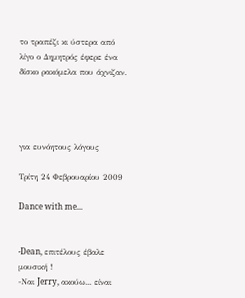το τραπέζι κι ύστερα από λίγο ο Δημητρός έφερε ένα δίσκο ρακόμελα που άχνιζαν.




για ευνόητους λόγους

Τρίτη 24 Φεβρουαρίου 2009

Dance with me...


-Dean, επιτέλους έβαλε μουσική !
-Ναι Jerry, ακούω... είναι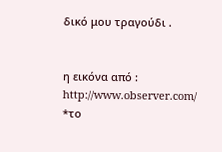δικό μου τραγούδι .


η εικόνα από : http://www.observer.com/
*το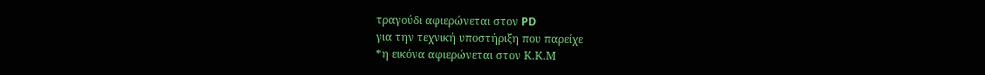τραγούδι αφιερώνεται στον PD
για την τεχνική υποστήριξη που παρείχε
*η εικόνα αφιερώνεται στον Κ.Κ.Μ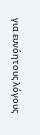για ευνόητους λόγους